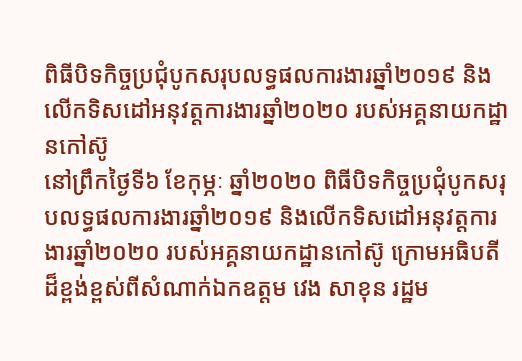ពិធីបិទកិច្ចប្រជុំបូកសរុបលទ្ធផលការងារឆ្នាំ២០១៩ និងលើកទិសដៅអនុវត្តការងារឆ្នាំ២០២០ របស់អគ្គនាយកដ្ឋានកៅស៊ូ
នៅព្រឹកថ្ងៃទី៦ ខែកុម្ភៈ ឆ្នាំ២០២០ ពិធីបិទកិច្ចប្រជុំបូកសរុបលទ្ធផលការងារឆ្នាំ២០១៩ និងលើកទិសដៅអនុវត្តការងារឆ្នាំ២០២០ របស់អគ្គនាយកដ្ឋានកៅស៊ូ ក្រោមអធិបតីដ៏ខ្ពង់ខ្ពស់ពីសំណាក់ឯកឧត្តម វេង សាខុន រដ្ឋម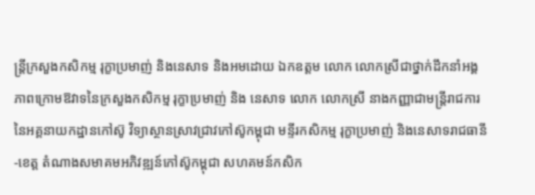ន្រ្តីក្រសួងកសិកម្ម រុក្ខាប្រមាញ់ និងនេសាទ និងអមដោយ ឯកឧត្តម លោក លោកស្រីជាថ្នាក់ដឹកនាំអង្គភាពក្រោមឱវាទនៃក្រសួងកសិកម្ម រុក្ខាប្រមាញ់ និង នេសាទ លោក លោកស្រី នាងកញ្ញាជាមន្រ្តីរាជការ នៃអគ្គនាយកដ្ឋានកៅស៊ូ វិទ្យាស្ថានស្រាវជ្រាវកៅស៊ូកម្ពុជា មន្ទីរកសិកម្ម រុក្ខាប្រមាញ់ និងនេសាទរាជធានី-ខេត្ត តំណាងសមាគមអភិវឌ្ឍន៍កៅស៊ូកម្ពុជា សហគមន៍កសិក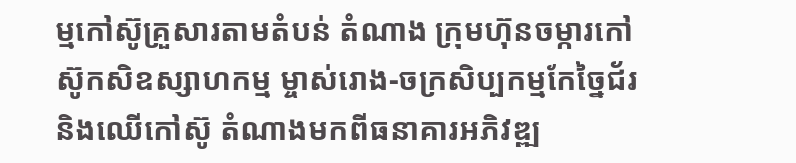ម្មកៅស៊ូគ្រួសារតាមតំបន់ តំណាង ក្រុមហ៊ុនចម្ការកៅស៊ូកសិឧស្សាហកម្ម ម្ចាស់រោង-ចក្រសិប្បកម្មកែច្នៃជ័រនិងឈើកៅស៊ូ តំណាងមកពីធនាគារអភិវឌ្ឍ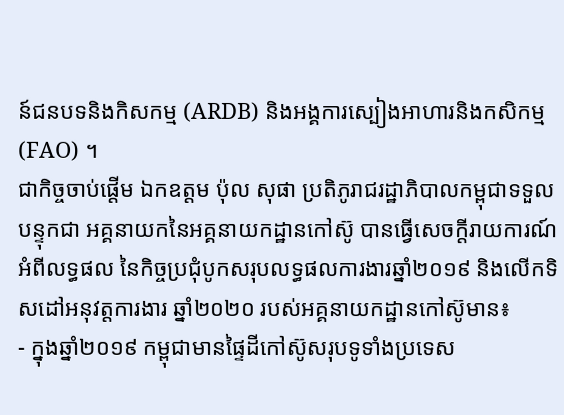ន៍ជនបទនិងកិសកម្ម (ARDB) និងអង្គការស្បៀងអាហារនិងកសិកម្ម (FAO) ។
ជាកិច្ចចាប់ផ្តើម ឯកឧត្តម ប៉ុល សុផា ប្រតិភូរាជរដ្ឋាភិបាលកម្ពុជាទទួលបន្ទុកជា អគ្គនាយកនៃអគ្គនាយកដ្ឋានកៅស៊ូ បានធ្វើសេចក្តីរាយការណ៍អំពីលទ្ធផល នៃកិច្ចប្រជុំបូកសរុបលទ្ធផលការងារឆ្នាំ២០១៩ និងលើកទិសដៅអនុវត្តការងារ ឆ្នាំ២០២០ របស់អគ្គនាយកដ្ឋានកៅស៊ូមាន៖
- ក្នុងឆ្នាំ២០១៩ កម្ពុជាមានផ្ទៃដីកៅស៊ូសរុបទូទាំងប្រទេស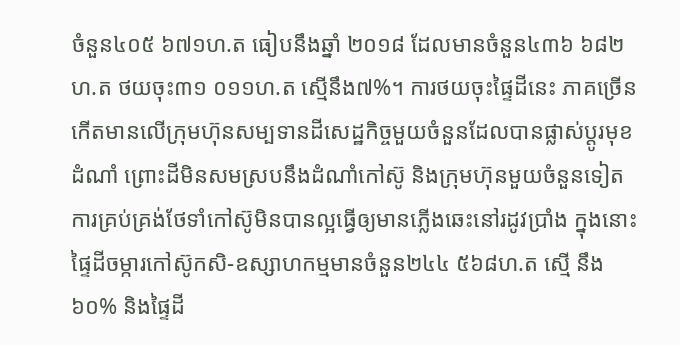ចំនួន៤០៥ ៦៧១ហ.ត ធៀបនឹងឆ្នាំ ២០១៨ ដែលមានចំនួន៤៣៦ ៦៨២ហ.ត ថយចុះ៣១ ០១១ហ.ត ស្មើនឹង៧%។ ការថយចុះផ្ទៃដីនេះ ភាគច្រើនកើតមានលើក្រុមហ៊ុនសម្បទានដីសេដ្ឋកិច្ចមួយចំនួនដែលបានផ្លាស់ប្តូរមុខដំណាំ ព្រោះដីមិនសមស្របនឹងដំណាំកៅស៊ូ និងក្រុមហ៊ុនមួយចំនួនទៀតការគ្រប់គ្រង់ថែទាំកៅស៊ូមិនបានល្អធ្វើឲ្យមានភ្លើងឆេះនៅរដូវប្រាំង ក្នុងនោះផ្ទៃដីចម្ការកៅស៊ូកសិ-ឧស្សាហកម្មមានចំនួន២៤៤ ៥៦៨ហ.ត ស្មើ នឹង៦០% និងផ្ទៃដី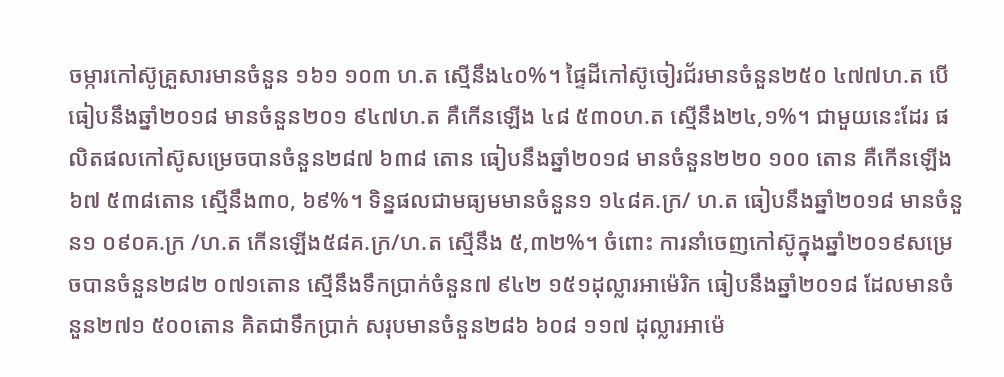ចម្ការកៅស៊ូគ្រួសារមានចំនួន ១៦១ ១០៣ ហ.ត ស្មើនឹង៤០%។ ផ្ទៃដីកៅស៊ូចៀរជ័រមានចំនួន២៥០ ៤៧៧ហ.ត បើធៀបនឹងឆ្នាំ២០១៨ មានចំនួន២០១ ៩៤៧ហ.ត គឺកើនឡើង ៤៨ ៥៣០ហ.ត ស្មើនឹង២៤,១%។ ជាមួយនេះដែរ ផលិតផលកៅស៊ូសម្រេចបានចំនួន២៨៧ ៦៣៨ តោន ធៀបនឹងឆ្នាំ២០១៨ មានចំនួន២២០ ១០០ តោន គឺកើនឡើង៦៧ ៥៣៨តោន ស្មើនឹង៣០, ៦៩%។ ទិន្នផលជាមធ្យមមានចំនួន១ ១៤៨គ.ក្រ/ ហ.ត ធៀបនឹងឆ្នាំ២០១៨ មានចំនួន១ ០៩០គ.ក្រ /ហ.ត កើនឡើង៥៨គ.ក្រ/ហ.ត ស្មើនឹង ៥,៣២%។ ចំពោះ ការនាំចេញកៅស៊ូក្នុងឆ្នាំ២០១៩សម្រេចបានចំនួន២៨២ ០៧១តោន ស្មើនឹងទឹកប្រាក់ចំនួន៧ ៩៤២ ១៥១ដុល្លារអាម៉េរិក ធៀបនឹងឆ្នាំ២០១៨ ដែលមានចំនួន២៧១ ៥០០តោន គិតជាទឹកប្រាក់ សរុបមានចំនួន២៨៦ ៦០៨ ១១៧ ដុល្លារអាម៉េ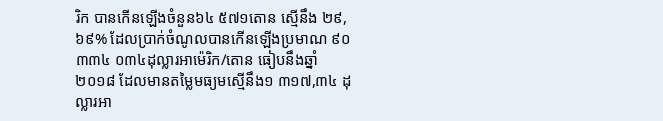រិក បានកើនឡើងចំនួន៦៤ ៥៧១តោន ស្មើនឹង ២៩, ៦៩% ដែលប្រាក់ចំណូលបានកើនឡើងប្រមាណ ៩០ ៣៣៤ ០៣៤ដុល្លារអាម៉េរិក/តោន ធៀបនឹងឆ្នាំ២០១៨ ដែលមានតម្លៃមធ្យមស្មើនឹង១ ៣១៧,៣៤ ដុល្លារអា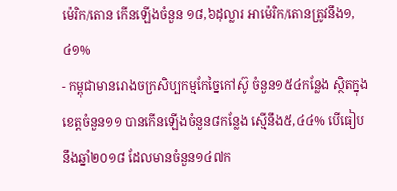ម៉េរិក/តោន កើនឡើងចំនួន ១៨,៦ដុល្លារ អាម៉េរិក/តោនត្រូវនឹង១,៤១%
- កម្ពុជាមានរោងចក្រសិប្បកម្មកែច្នៃកៅស៊ូ ចំនួន១៥៤កន្លែង ស្ថិតក្នុងខេត្តចំនួន១១ បានកើនឡើងចំនួន៨កន្លែង ស្មើនឹង៥,៤៤% បើធៀបនឹងឆ្នាំ២០១៨ ដែលមានចំនួន១៤៧ក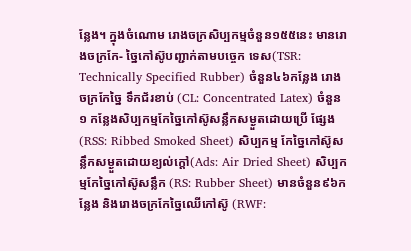ន្លែង។ ក្នុងចំណោម រោងចក្រសិប្បកម្មចំនួន១៥៥នេះ មានរោងចក្រកែ- ច្នៃកៅស៊ូបញ្ជាក់តាមបច្ចេក ទេស(TSR: Technically Specified Rubber) ចំនួន៤៦កន្លែង រោងចក្រកែច្នៃ ទឹកជ័រខាប់ (CL: Concentrated Latex) ចំនួន១ កន្លែងសិប្បកម្មកែច្នៃកៅស៊ូសន្លឹកសម្ងួតដោយប្រើ ផ្សែង (RSS: Ribbed Smoked Sheet) សិប្បកម្ម កែច្នៃកៅស៊ូសន្លឹកសម្ងួតដោយខ្យល់ក្ដៅ(Ads: Air Dried Sheet) សិប្បកម្មកែច្នៃកៅស៊ូសន្លឹក (RS: Rubber Sheet) មានចំនួន៩៦កន្លែង និងរោងចក្រកែច្នៃឈើកៅស៊ូ (RWF: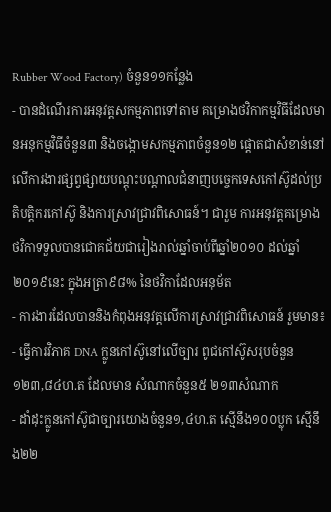Rubber Wood Factory) ចំនួន១១កន្លែង
- បានដំណើរការអនុវត្តសកម្មភាពទៅតាម គម្រោងថវិកាកម្មវិធីដែលមានអនុកម្មវិធីចំនួន៣ និងចង្កោមសកម្មភាពចំនួន១២ ផ្តោតជាសំខាន់នៅលើការងារផ្សព្វផ្សាយបណ្តុះបណ្តាលជំនាញបច្ចេកទេសកៅស៊ូដល់ប្រតិបត្តិករកៅស៊ូ និងការស្រាវជ្រាវពិសោធន៍។ ជារួម ការអនុវត្តគម្រោងថវិកាទទួលបានជោគជ័យជារៀងរាល់ឆ្នាំចាប់ពីឆ្នាំ២០១០ ដល់ឆ្នាំ២០១៩នេះ ក្នុងអត្រា៩៨% នៃថវិកាដែលអនុម័ត
- ការងារដែលបាននិងកំពុងអនុវត្តលើការស្រាវជ្រាវពិសោធន៍ រួមមាន៖
- ធ្វើការវិភាគ DNA ក្លូនកៅស៊ូនៅលើច្បារ ពូជកៅស៊ូសរុបចំនួន ១២៣,៨៤ហ.ត ដែលមាន សំណាកចំនួន៥ ២១៣សំណាក
- ដាំដុះក្លូនកៅស៊ូជាច្បារយោងចំនួន១,៤ហ.ត ស្មើនឹង១០០ប្លុក ស្មើនឹង២២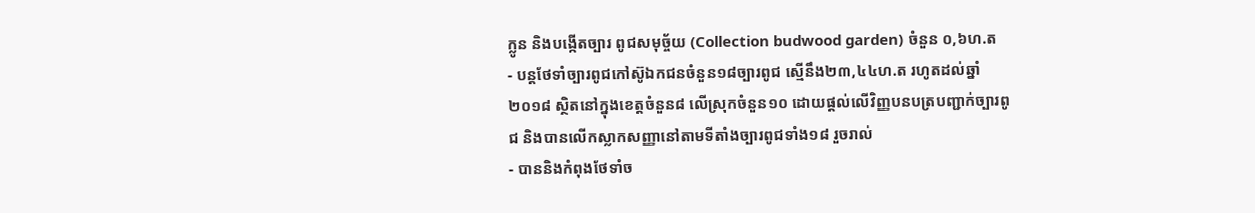ក្លូន និងបង្កើតច្បារ ពូជសមុច្ច័យ (Collection budwood garden) ចំនួន ០,៦ហ.ត
- បន្តថែទាំច្បារពូជកៅស៊ូឯកជនចំនួន១៨ច្បារពូជ ស្មើនឹង២៣,៤៤ហ.ត រហូតដល់ឆ្នាំ២០១៨ ស្ថិតនៅក្នុងខេត្តចំនួន៨ លើស្រុកចំនួន១០ ដោយផ្តល់លើវិញ្ញបនបត្របញ្ជាក់ច្បារពូជ និងបានលើកស្លាកសញ្ញានៅតាមទីតាំងច្បារពូជទាំង១៨ រួចរាល់
- បាននិងកំពុងថែទាំច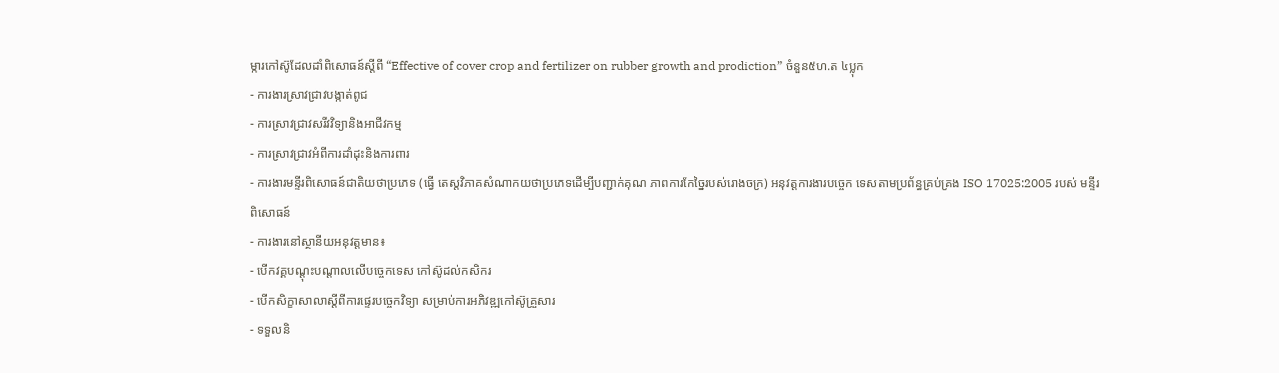ម្ការកៅស៊ូដែលដាំពិសោធន៍ស្តីពី “Effective of cover crop and fertilizer on rubber growth and prodiction” ចំនួន៥ហ.ត ៤ប្លុក
- ការងារស្រាវជ្រាវបង្កាត់ពូជ
- ការស្រាវជ្រាវសរីវវិទ្យានិងអាជីវកម្ម
- ការស្រាវជ្រាវអំពីការដាំដុះនិងការពារ
- ការងារមន្ទីរពិសោធន៍ជាតិយថាប្រភេទ (ធ្វើ តេស្តវិភាគសំណាកយថាប្រភេទដើម្បីបញ្ជាក់គុណ ភាពការកែច្នៃរបស់រោងចក្រ) អនុវត្តការងារបច្ចេក ទេសតាមប្រព័ន្ធគ្រប់គ្រង ISO 17025:2005 របស់ មន្ទីរពិសោធន៍
- ការងារនៅស្ថានីយអនុវត្តមាន៖
- បើកវគ្គបណ្តុះបណ្តាលលើបច្ចេកទេស កៅស៊ូដល់កសិករ
- បើកសិក្ខាសាលាស្តីពីការផ្ទេរបច្ចេកវិទ្យា សម្រាប់ការអភិវឌ្ឍកៅស៊ូគ្រួសារ
- ទទួលនិ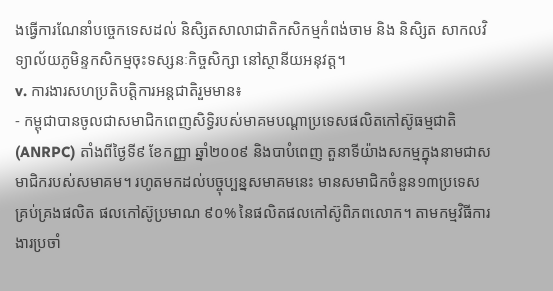ងធ្វើការណែនាំបច្ចេកទេសដល់ និសិ្សតសាលាជាតិកសិកម្មកំពង់ចាម និង និសិ្សត សាកលវិទ្យាល័យភូមិន្ទកសិកម្មចុះទស្សនៈកិច្ចសិក្សា នៅស្ថានីយអនុវត្ត។
v. ការងារសហប្រតិបត្តិការអន្តជាតិរួមមាន៖
- កម្ពុជាបានចូលជាសមាជិកពេញសិទ្ធិរបស់មាគមបណ្តាប្រទេសផលិតកៅស៊ូធម្មជាតិ (ANRPC) តាំងពីថ្ងៃទី៩ ខែកញ្ញា ឆ្នាំ២០០៩ និងបាបំពេញ តួនាទីយ៉ាងសកម្មក្នុងនាមជាសមាជិករបស់សមាគម។ រហូតមកដល់បច្ចុប្បន្នសមាគមនេះ មានសមាជិកចំនួន១៣ប្រទេស គ្រប់គ្រងផលិត ផលកៅស៊ូប្រមាណ ៩០% នៃផលិតផលកៅស៊ូពិភពលោក។ តាមកម្មវិធីការងារប្រចាំ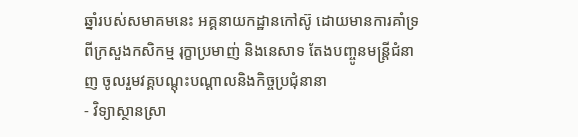ឆ្នាំរបស់សមាគមនេះ អគ្គនាយកដ្ឋានកៅស៊ូ ដោយមានការគាំទ្រពីក្រសួងកសិកម្ម រុក្ខាប្រមាញ់ និងនេសាទ តែងបញ្ចូនមន្ត្រីជំនាញ ចូលរួមវគ្គបណ្តុះបណ្តាលនិងកិច្ចប្រជុំនានា
- វិទ្យាស្ថានស្រា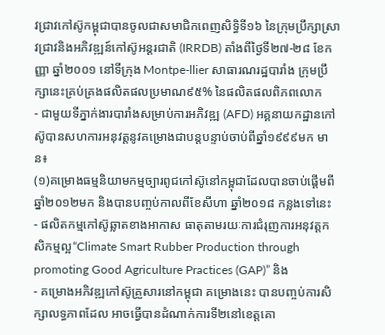វជ្រាវកៅស៊ូកម្ពុជាបានចូលជាសមាជិកពេញសិទ្ធិទី១៦ នៃក្រុមប្រឹក្សាស្រាវជ្រាវនិងអភិវឌ្ឍន៍កៅស៊ូអន្តរជាតិ (IRRDB) តាំងពីថ្ងៃទី២៧-២៨ ខែកញ្ញា ឆ្នាំ២០០១ នៅទីក្រុង Montpe-llier សាធារណរដ្ឋបារាំង ក្រុមប្រឹក្សានេះគ្រប់គ្រងផលិតផលប្រមាណ៩៥% នៃផលិតផលពិភពលោក
- ជាមួយទីភ្នាក់ងារបារាំងសម្រាប់ការអភិវឌ្ឍ (AFD) អគ្គនាយកដ្ឋានកៅស៊ូបានសហការអនុវត្តនូវគម្រោងជាបន្តបន្ទាប់ចាប់ពីឆ្នាំ១៩៩៩មក មាន៖
(១)គម្រោងធម្មនិយាមកម្មច្បារពូជកៅស៊ូនៅកម្ពុជាដែលបានចាប់ផ្ដើមពីឆ្នាំ២០១២មក និងបានបញ្ចប់កាលពីខែសីហា ឆ្នាំ២០១៨ កន្លងទៅនេះ
- ផលិតកម្មកៅស៊ូឆ្លាតខាងអាកាស ធាតុតាមរយៈការជំរុញការអនុវត្តកសិកម្មល្អ“Climate Smart Rubber Production through promoting Good Agriculture Practices (GAP)” និង
- គម្រោងអភិវឌ្ឍកៅស៊ូគ្រួសារនៅកម្ពុជា គម្រោងនេះ បានបញ្ចប់ការសិក្សាលទ្ធភាពដែល អាចធ្វើបានដំណាក់ការទី២នៅខេត្តគោ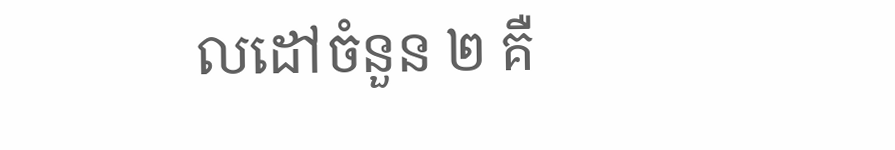លដៅចំនួន ២ គឺ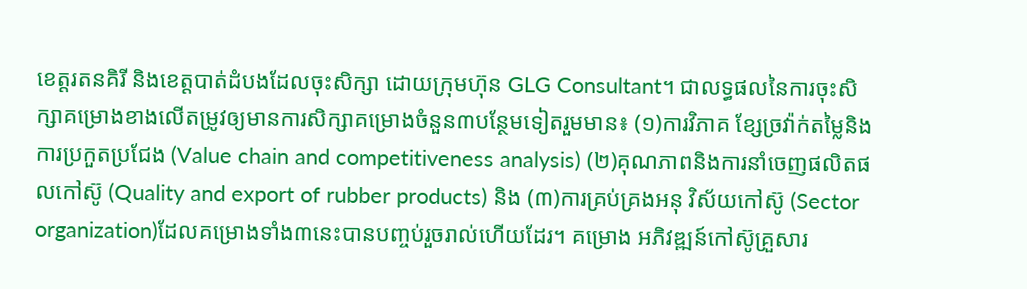ខេត្តរតនគិរី និងខេត្តបាត់ដំបងដែលចុះសិក្សា ដោយក្រុមហ៊ុន GLG Consultant។ ជាលទ្ធផលនៃការចុះសិក្សាគម្រោងខាងលើតម្រូវឲ្យមានការសិក្សាគម្រោងចំនួន៣បន្ថែមទៀតរួមមាន៖ (១)ការវិភាគ ខ្សែច្រវ៉ាក់តម្លៃនិងការប្រកួតប្រជែង (Value chain and competitiveness analysis) (២)គុណភាពនិងការនាំចេញផលិតផលកៅស៊ូ (Quality and export of rubber products) និង (៣)ការគ្រប់គ្រងអនុ វិស័យកៅស៊ូ (Sector organization)ដែលគម្រោងទាំង៣នេះបានបញ្ចប់រួចរាល់ហើយដែរ។ គម្រោង អភិវឌ្ឍន៍កៅស៊ូគ្រួសារ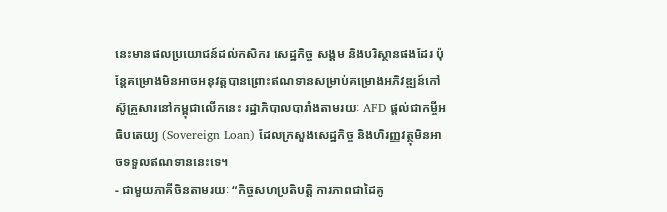នេះមានផលប្រយោជន៍ដល់កសិករ សេដ្ឋកិច្ច សង្គម និងបរិស្ថានផងដែរ ប៉ុន្តែគម្រោងមិនអាចអនុវត្តបានព្រោះឥណទានសម្រាប់គម្រោងអភិវឌ្ឍន៍កៅស៊ូគ្រួសារនៅកម្ពុជាលើកនេះ រដ្ឋាភិបាលបារាំងតាមរយៈ AFD ផ្តល់ជាកម្ចីអធិបតេយ្យ (Sovereign Loan) ដែលក្រសួងសេដ្ឋកិច្ច និងហិរញ្ញវត្ថុមិនអាចទទួលឥណទាននេះទេ។
- ជាមួយភាគីចិនតាមរយៈ “កិច្ចសហប្រតិបត្តិ ការភាពជាដៃគូ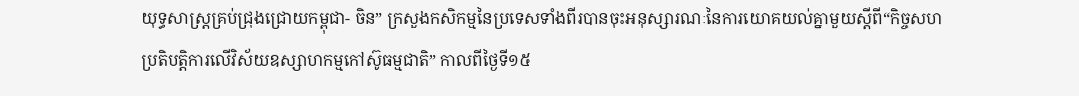យុទ្ធសាស្រ្តគ្រប់ជ្រុងជ្រោយកម្ពុជា- ចិន” ក្រសួងកសិកម្មនៃប្រទេសទាំងពីរបានចុះអនុស្សារណៈនៃការយោគយល់គ្នាមួយស្តីពី“កិច្ចសហប្រតិបត្តិការលើវិស័យឧស្សាហកម្មកៅស៊ូធម្មជាតិ” កាលពីថ្ងៃទី១៥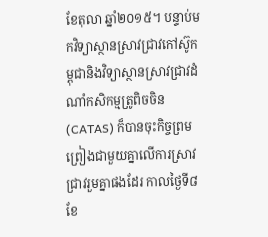ខែតុលា ឆ្នាំ២០១៥។ បន្ទាប់មកវិទ្យាស្ថានស្រាវជ្រាវកៅស៊ូកម្ពុជានិងវិទ្យាស្ថានស្រាវជ្រាវដំណាំកសិកម្មត្រូពិចចិន (CATAS) ក៏បានចុះកិច្ចព្រមព្រៀងជាមួយគ្នាលើការស្រាវជ្រាវរួមគ្នាផងដែរ កាលថ្ងៃទី៨ ខែ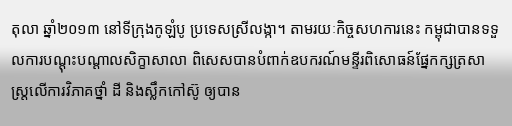តុលា ឆ្នាំ២០១៣ នៅទីក្រុងកូឡំបូ ប្រទេសស្រីលង្កា។ តាមរយៈកិច្ចសហការនេះ កម្ពុជាបានទទួលការបណ្តុះបណ្តាលសិក្ខាសាលា ពិសេសបានបំពាក់ឧបករណ៍មន្ទីរពិសោធន៍ផ្នែកក្សត្រសាស្រ្តលើការវិភាគថ្នាំ ដី និងស្លឹកកៅស៊ូ ឲ្យបាន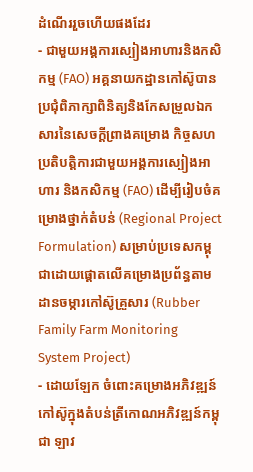ដំណើររួចហើយផងដែរ
- ជាមួយអង្គការស្បៀងអាហារនិងកសិកម្ម (FAO) អគ្គនាយកដ្ឋានកៅស៊ូបានប្រជុំពិភាក្សាពិនិត្យនិងកែសម្រួលឯកសារនៃសេចក្តីព្រាងគម្រោង កិច្ចសហប្រតិបត្តិការជាមួយអង្គការស្បៀងអាហារ និងកសិកម្ម (FAO) ដើម្បីរៀបចំគម្រោងថ្នាក់តំបន់ (Regional Project Formulation) សម្រាប់ប្រទេសកម្ពុជាដោយផ្តោតលើគម្រោងប្រព័ន្ធតាមដានចម្ការកៅស៊ូគ្រួសារ (Rubber Family Farm Monitoring System Project)
- ដោយឡែក ចំពោះគម្រោងអភិវឌ្ឍន៍កៅស៊ូក្នុងតំបន់ត្រីកោណអភិវឌ្ឍន៍កម្ពុជា ឡាវ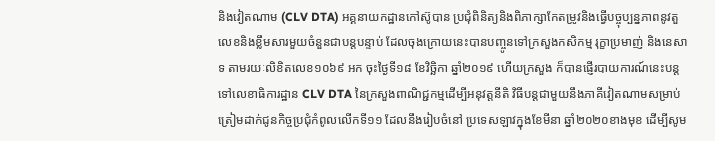និងវៀតណាម (CLV DTA) អគ្គនាយកដ្ឋានកៅស៊ូបាន ប្រជុំពិនិត្យនិងពិភាក្សាកែតម្រូវនិងធ្វើបច្ចុប្បន្នភាពនូវតួលេខនិងខ្លឹមសារមួយចំនួនជាបន្តបន្ទាប់ ដែលចុងក្រោយនេះបានបញ្ចូនទៅក្រសួងកសិកម្ម រុក្ខាប្រមាញ់ និងនេសាទ តាមរយៈលិខិតលេខ១០៦៩ អក ចុះថ្ងៃទី១៨ ខែវិច្ឆិកា ឆ្នាំ២០១៩ ហើយក្រសួង ក៏បានផ្ញើរបាយការណ៍នេះបន្តទៅលេខាធិការដ្ឋាន CLV DTA នៃក្រសួងពាណិជ្ជកម្មដើម្បីអនុវត្តនីតិ វិធីបន្តជាមួយនឹងភាគីវៀតណាមសម្រាប់ត្រៀមដាក់ជូនកិច្ចប្រជុំកំពូលលើកទី១១ ដែលនឹងរៀបចំនៅ ប្រទេសឡាវក្នុងខែមីនា ឆ្នាំ២០២០ខាងមុខ ដើម្បីសូម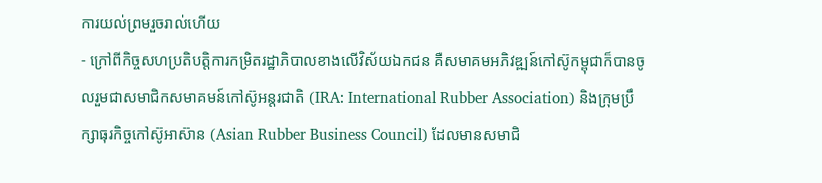ការយល់ព្រមរួចរាល់ហើយ
- ក្រៅពីកិច្ចសហប្រតិបត្តិការកម្រិតរដ្ឋាភិបាលខាងលើវិស័យឯកជន គឺសមាគមអភិវឌ្ឍន៍កៅស៊ូកម្ពុជាក៏បានចូលរួមជាសមាជិកសមាគមន៍កៅស៊ូអន្តរជាតិ (IRA: International Rubber Association) និងក្រុមប្រឹក្សាធុរកិច្ចកៅស៊ូអាស៊ាន (Asian Rubber Business Council) ដែលមានសមាជិ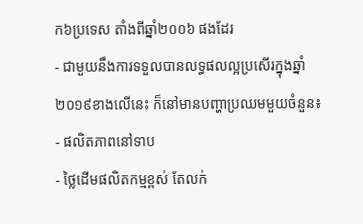ក៦ប្រទេស តាំងពីឆ្នាំ២០០៦ ផងដែរ
- ជាមួយនឹងការទទួលបានលទ្ធផលល្អប្រសើរក្នុងឆ្នាំ២០១៩ខាងលើនេះ ក៏នៅមានបញ្ហាប្រឈមមួយចំនួន៖
- ផលិតភាពនៅទាប
- ថ្លៃដើមផលិតកម្មខ្ពស់ តែលក់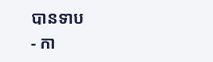បានទាប
- កា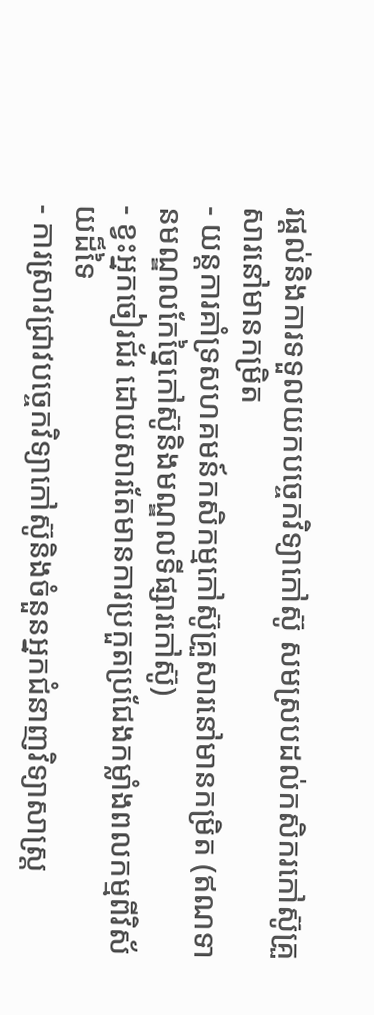រផ្តល់និងការទទួលយកបច្ចេកវិទ្យាកៅស៊ូ សមស្របដល់កសិករកៅស៊ូគ្រួសារនៅមានកម្រិត
- យន្តការគាំទ្រសហគមន៍កសិកម្មកៅស៊ូគ្រួសារនៅមានកម្រិត (ឥណទានមណ្ឌលកែច្នៃកៅស៊ូនិងមណ្ឌលទីផ្សារកៅស៊ូ)
- ខ្វះអ្នកចៀរជ័រ ដោយសារតែមានការប្រកួតប្រជែងកម្លាំងពលកម្មពីវិស័យដ៏ទៃ
- ការស្រាវជ្រាវបច្ចេកវិទ្យាកៅស៊ូនិងចំនួនអ្នកជំនាញវិទ្យាសាស្រ្ត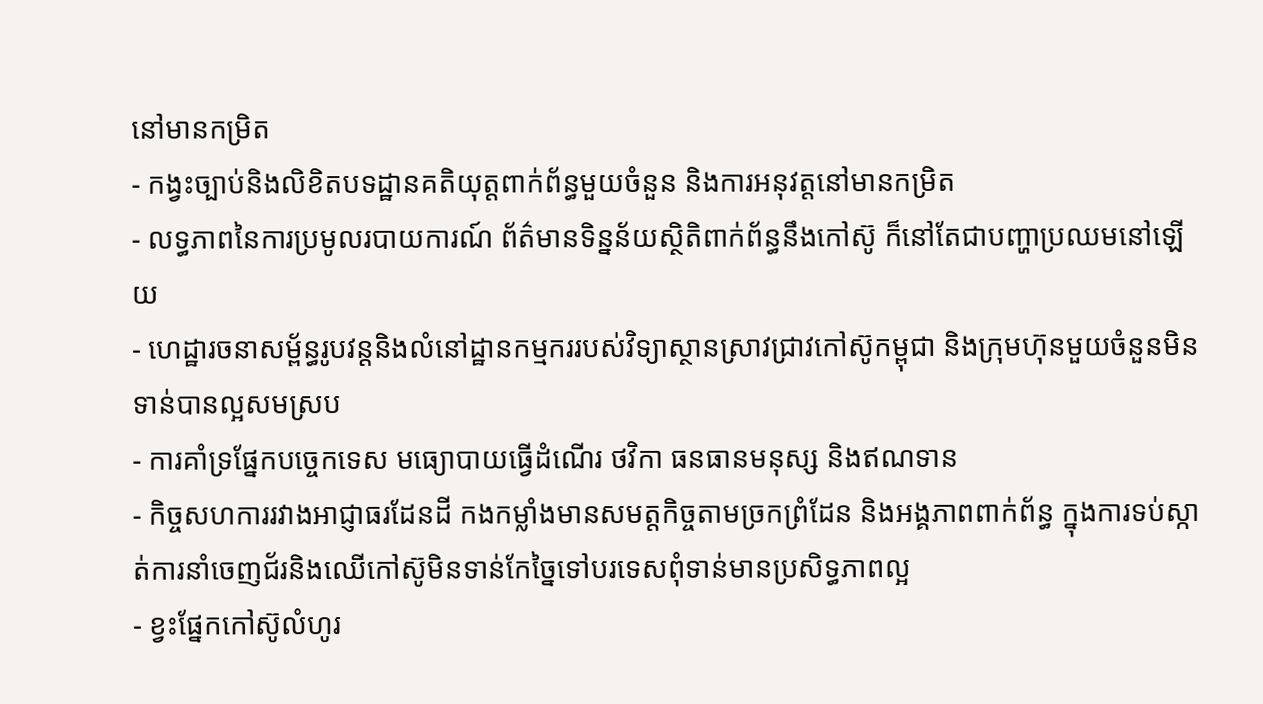នៅមានកម្រិត
- កង្វះច្បាប់និងលិខិតបទដ្ឋានគតិយុត្តពាក់ព័ន្ធមួយចំនួន និងការអនុវត្តនៅមានកម្រិត
- លទ្ធភាពនៃការប្រមូលរបាយការណ៍ ព័ត៌មានទិន្នន័យស្ថិតិពាក់ព័ន្ធនឹងកៅស៊ូ ក៏នៅតែជាបញ្ហាប្រឈមនៅឡើយ
- ហេដ្ឋារចនាសម្ព័ន្ធរូបវន្តនិងលំនៅដ្ឋានកម្មកររបស់វិទ្យាស្ថានស្រាវជ្រាវកៅស៊ូកម្ពុជា និងក្រុមហ៊ុនមួយចំនួនមិនទាន់បានល្អសមស្រប
- ការគាំទ្រផ្នែកបច្ចេកទេស មធ្យោបាយធ្វើដំណើរ ថវិកា ធនធានមនុស្ស និងឥណទាន
- កិច្ចសហការរវាងអាជ្ញាធរដែនដី កងកម្លាំងមានសមត្តកិច្ចតាមច្រកព្រំដែន និងអង្គភាពពាក់ព័ន្ធ ក្នុងការទប់ស្កាត់ការនាំចេញជ័រនិងឈើកៅស៊ូមិនទាន់កែច្នៃទៅបរទេសពុំទាន់មានប្រសិទ្ធភាពល្អ
- ខ្វះផ្នែកកៅស៊ូលំហូរ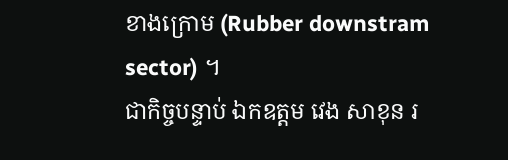ខាងក្រោម (Rubber downstram sector) ។
ជាកិច្ចបន្ទាប់ ឯកឧត្តម វេង សាខុន រ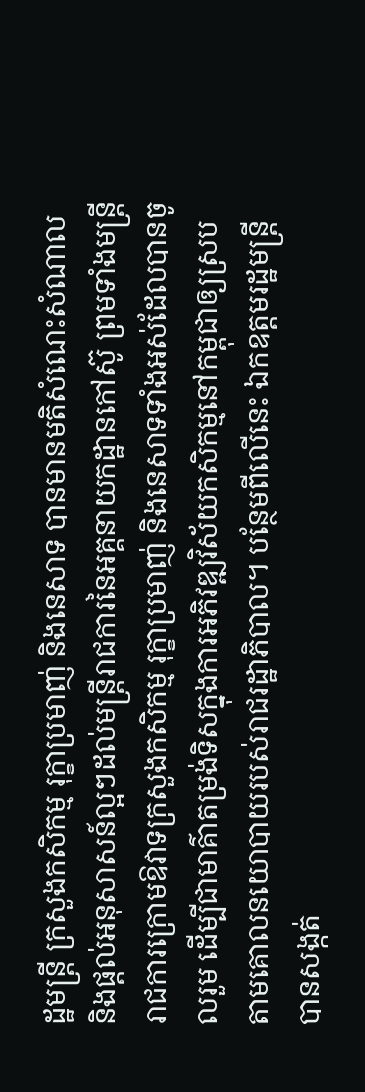ដ្ឋមន្រ្តី ក្រសួងកសិកម្ម រុក្ខាប្រមាញ់ និងនេសាទ បានមានមតិសំណេះសំណាលនិងផ្តល់អនុសាសន៍ល្អៗដល់មន្រ្តីរាជការនៃអគ្គនាយកដ្ឋានកៅស៊ូ ព្រមទាំងមន្រ្តីរាជការក្រោមឱវាទក្រសួងកសិកម្ម រុក្ខាប្រមាញ់ និងនេសាទទាំងអស់ដែលបានចូលរួម ដើម្បីជាមាគ៌ាតម្រង់ទិសក្នុងការអភិវឌ្ឍវិស័យកសិកម្មនៅកម្ពុជាឲ្យស្របតាមគោលនយោបាយរបស់រាជរដ្ឋាភិបាល។ បន្ថែមពីលើនេះ ឯកឧត្តមរដ្ឋមន្រ្តី បានសង្កត់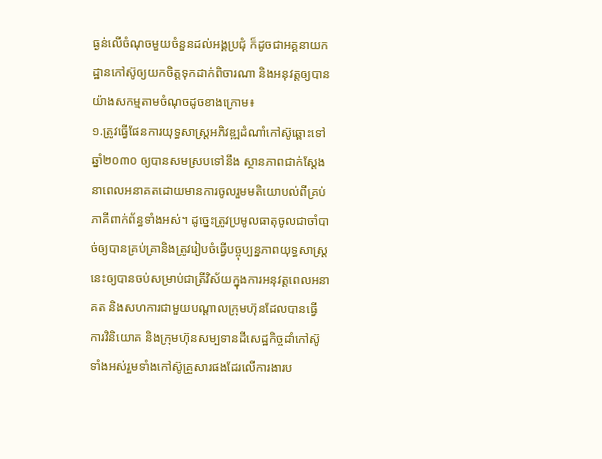ធ្ងន់លើចំណុចមួយចំនួនដល់អង្គប្រជុំ ក៏ដូចជាអគ្គនាយកដ្ឋានកៅស៊ូឲ្យយកចិត្តទុកដាក់ពិចារណា និងអនុវត្តឲ្យបានយ៉ាងសកម្មតាមចំណុចដូចខាងក្រោម៖
១.ត្រូវធ្វើផែនការយុទ្ធសាស្រ្តអភិវឌ្ឍដំណាំកៅស៊ូឆ្ពោះទៅឆ្នាំ២០៣០ ឲ្យបានសមស្របទៅនឹង ស្ថានភាពជាក់ស្តែងនាពេលអនាគតដោយមានការចូលរួមមតិយោបល់ពីគ្រប់ភាគីពាក់ព័ន្ធទាំងអស់។ ដូច្នេះត្រូវប្រមូលធាតុចូលជាចាំបាច់ឲ្យបានគ្រប់គ្រានិងត្រូវរៀបចំធ្វើបច្ចុប្បន្នភាពយុទ្ធសាស្រ្តនេះឲ្យបានចប់សម្រាប់ជាត្រីវិស័យក្នុងការអនុវត្តពេលអនាគត និងសហការជាមួយបណ្តាលក្រុមហ៊ុនដែលបានធ្វើ ការវិនិយោគ និងក្រុមហ៊ុនសម្បទានដីសេដ្ឋកិច្ចដាំកៅស៊ូទាំងអស់រួមទាំងកៅស៊ូគ្រួសារផងដែរលើការងារប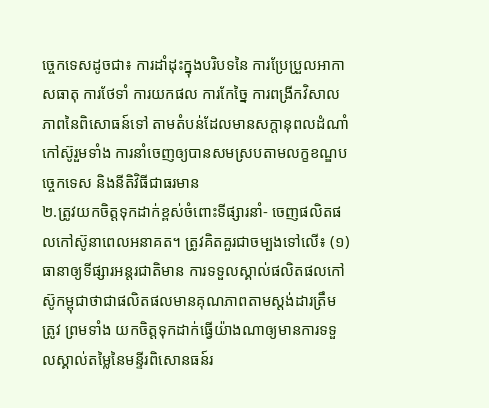ច្ចេកទេសដូចជា៖ ការដាំដុះក្នុងបរិបទនៃ ការប្រែប្រួលអាកាសធាតុ ការថែទាំ ការយកផល ការកែច្នៃ ការពង្រីកវិសាលភាពនៃពិសោធន៍ទៅ តាមតំបន់ដែលមានសក្តានុពលដំណាំកៅស៊ូរួមទាំង ការនាំចេញឲ្យបានសមស្របតាមលក្ខខណ្ឌបច្ចេកទេស និងនីតិវិធីជាធរមាន
២.ត្រូវយកចិត្តទុកដាក់ខ្ពស់ចំពោះទីផ្សារនាំ- ចេញផលិតផលកៅស៊ូនាពេលអនាគត។ ត្រូវគិតគួរជាចម្បងទៅលើ៖ (១) ធានាឲ្យទីផ្សារអន្តរជាតិមាន ការទទួលស្គាល់ផលិតផលកៅស៊ូកម្ពុជាថាជាផលិតផលមានគុណភាពតាមស្តង់ដារត្រឹមត្រូវ ព្រមទាំង យកចិត្តទុកដាក់ធ្វើយ៉ាងណាឲ្យមានការទទួលស្គាល់តម្លៃនៃមន្ទីរពិសោនធន៍រ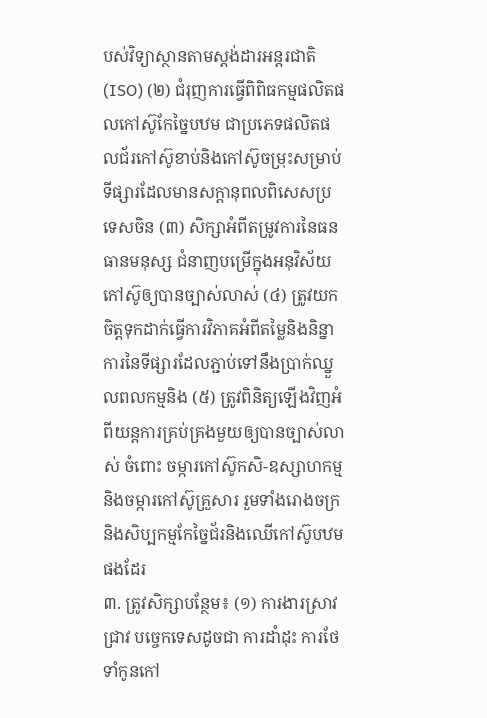បស់វិទ្យាស្ថានតាមស្តង់ដារអន្តរជាតិ (ISO) (២) ជំរុញការធ្វើពិពិធកម្មផលិតផលកៅស៊ូកែច្នៃបឋម ជាប្រភេទផលិតផលជ័រកៅស៊ូខាប់និងកៅស៊ូចម្រុះសម្រាប់ទីផ្សារដែលមានសក្តានុពលពិសេសប្រទេសចិន (៣) សិក្សាអំពីតម្រូវការនៃធនធានមនុស្ស ជំនាញបម្រើក្នុងអនុវិស័យកៅស៊ូឲ្យបានច្បាស់លាស់ (៤) ត្រូវយកចិត្តទុកដាក់ធ្វើការវិភាគអំពីតម្លៃនិងនិន្នាការនៃទីផ្សារដែលភ្ជាប់ទៅនឹងប្រាក់ឈ្នួលពលកម្មនិង (៥) ត្រូវពិនិត្យឡើងវិញអំពីយន្តការគ្រប់គ្រងមួយឲ្យបានច្បាស់លាស់ ចំពោះ ចម្ការកៅស៊ូកសិ-ឧស្សាហកម្មនិងចម្ការកៅស៊ូគ្រួសារ រួមទាំងរោងចក្រនិងសិប្បកម្មកែច្នៃជ័រនិងឈើកៅស៊ូបឋមផងដែរ
៣. ត្រូវសិក្សាបន្ថែម៖ (១) ការងារស្រាវជ្រាវ បច្ចេកទេសដូចជា ការដាំដុះ ការថែទាំកូនកៅ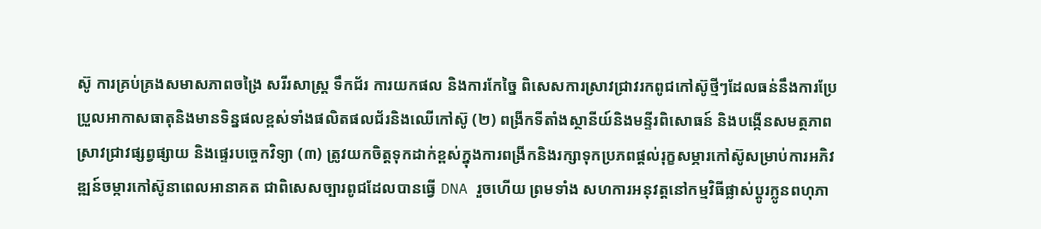ស៊ូ ការគ្រប់គ្រងសមាសភាពចង្រៃ សរីរសាស្រ្ត ទឹកជ័រ ការយកផល និងការកែច្នៃ ពិសេសការស្រាវជ្រាវរកពូជកៅស៊ូថ្មីៗដែលធន់នឹងការប្រែប្រួលអាកាសធាតុនិងមានទិន្នផលខ្ពស់ទាំងផលិតផលជ័រនិងឈើកៅស៊ូ (២) ពង្រីកទីតាំងស្ថានីយ៍និងមន្ទីរពិសោធន៍ និងបង្កើនសមត្ថភាពស្រាវជ្រាវផ្សព្វផ្សាយ និងផ្ទេរបច្ចេកវិទ្យា (៣) ត្រូវយកចិត្តទុកដាក់ខ្ពស់ក្នុងការពង្រីកនិងរក្សាទុកប្រភពផ្តល់រុក្ខសម្ភារកៅស៊ូសម្រាប់ការអភិវឌ្ឍន៍ចម្ការកៅស៊ូនាពេលអានាគត ជាពិសេសច្បារពូជដែលបានធ្វើ DNA រួចហើយ ព្រមទាំង សហការអនុវត្តនៅកម្មវិធីផ្លាស់ប្តូរក្លូនពហុភា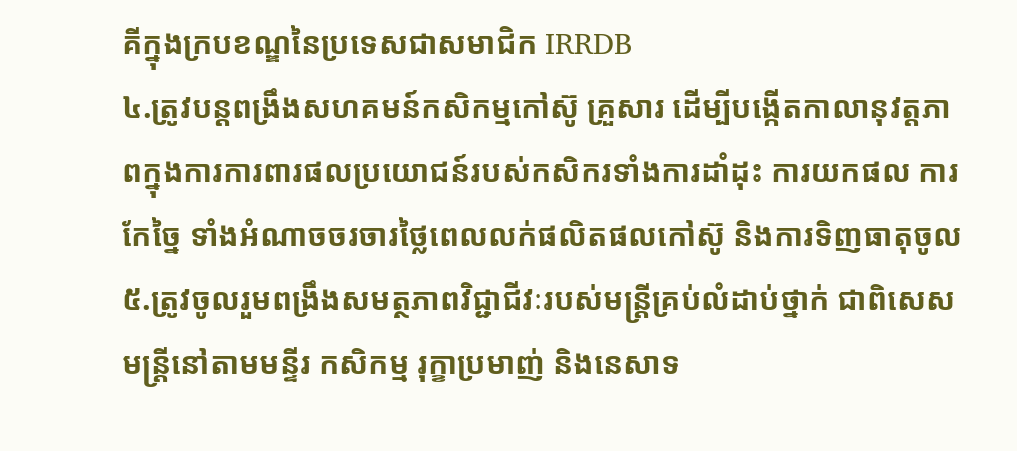គីក្នុងក្របខណ្ឌនៃប្រទេសជាសមាជិក IRRDB
៤.ត្រូវបន្តពង្រឹងសហគមន៍កសិកម្មកៅស៊ូ គ្រួសារ ដើម្បីបង្កើតកាលានុវត្តភាពក្នុងការការពារផលប្រយោជន៍របស់កសិករទាំងការដាំដុះ ការយកផល ការកែច្នៃ ទាំងអំណាចចរចារថ្លៃពេលលក់ផលិតផលកៅស៊ូ និងការទិញធាតុចូល
៥.ត្រូវចូលរួមពង្រឹងសមត្ថភាពវិជ្ជាជីវៈរបស់មន្រ្តីគ្រប់លំដាប់ថ្នាក់ ជាពិសេសមន្រ្តីនៅតាមមន្ទីរ កសិកម្ម រុក្ខាប្រមាញ់ និងនេសាទ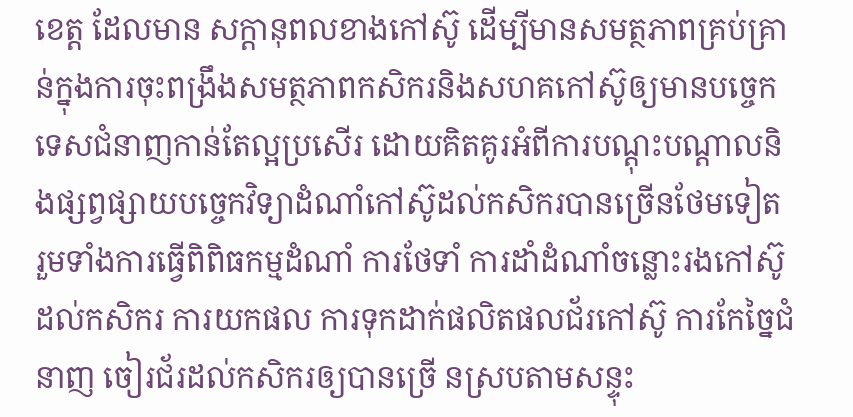ខេត្ត ដែលមាន សក្តានុពលខាងកៅស៊ូ ដើម្បីមានសមត្ថភាពគ្រប់គ្រាន់ក្នុងការចុះពង្រឹងសមត្ថភាពកសិករនិងសហគកៅស៊ូឲ្យមានបច្ចេកទេសជំនាញកាន់តែល្អប្រសើរ ដោយគិតគូរអំពីការបណ្តុះបណ្តាលនិងផ្សព្វផ្សាយបច្ចេកវិទ្យាដំណាំកៅស៊ូដល់កសិករបានច្រើនថែមទៀត រួមទាំងការធ្វើពិពិធកម្មដំណាំ ការថែទាំ ការដាំដំណាំចន្លោះរងកៅស៊ូដល់កសិករ ការយកផល ការទុកដាក់ផលិតផលជ័រកៅស៊ូ ការកែច្នៃជំនាញ ចៀរជ័រដល់កសិករឲ្យបានច្រើ នស្របតាមសន្ទុះ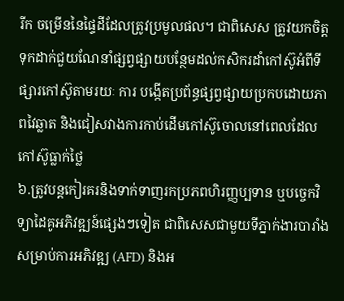រីក ចម្រើននៃផ្ទៃដីដែលត្រូវប្រមូលផល។ ជាពិសេស ត្រូវយកចិត្តទុកដាក់ជួយណែនាំផ្សព្វផ្សាយបន្ថែមដល់កសិករដាំកៅស៊ូអំពីទីផ្សារកៅស៊ូតាមរយៈ ការ បង្កើតប្រព័ន្ធផ្សព្វផ្សាយប្រកបដោយភាពវៃឆ្លាត និងជៀសវាងការកាប់ដើមកៅស៊ូចោលនៅពេលដែលកៅស៊ូធ្លាក់ថ្លៃ
៦.ត្រូវបន្តកៀរគរនិងទាក់ទាញរកប្រភពហិរញ្ញប្បទាន ឬបច្ចេកវិទ្យាដៃគូអភិវឌ្ឍន៍ផ្សេងៗទៀត ជាពិសេសជាមួយទីភ្នាក់ងារបារាំងសម្រាប់ការអភិវឌ្ឍ (AFD) និងអ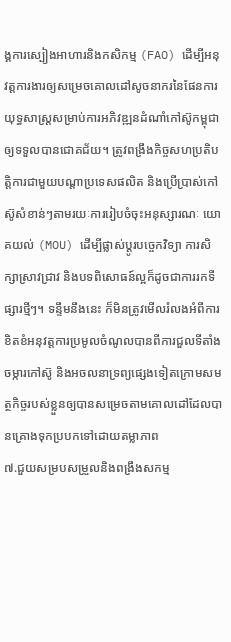ង្គការស្បៀងអាហារនិងកសិកម្ម (FAO) ដើម្បីអនុវត្តការងារឲ្យសម្រេចគោលដៅសូចនាករនៃផែនការយុទ្ធសាស្រ្តសម្រាប់ការអភិវឌ្ឍនដំណាំកៅស៊ូកម្ពុជាឲ្យទទួលបានជោគជ័យ។ ត្រូវពង្រឹងកិច្ចសហប្រតិបត្តិការជាមួយបណ្តាប្រទេសផលិត និងប្រើប្រាស់កៅស៊ូសំខាន់ៗតាមរយៈការរៀបចំចុះអនុស្សារណៈ យោគយល់ (MOU) ដើម្បីផ្លាស់ប្តូរបច្ចេកវិទ្យា ការសិក្សាស្រាវជ្រាវ និងបទពិសោធន៍ល្អក៏ដូចជាការរកទីផ្សារថ្មីៗ។ ទន្ទឹមនឹងនេះ ក៏មិនត្រូវមើលរំលងអំពីការខិតខំអនុវត្តការប្រមូលចំណូលបានពីការជួលទីតាំងចម្ការកៅស៊ូ និងអចលនាទ្រព្យផ្សេងទៀតក្រោមសមត្ថកិច្ចរបស់ខ្លួនឲ្យបានសម្រេចតាមគោលដៅដែលបានគ្រោងទុកប្របកទៅដោយតម្លាភាព
៧.ជួយសម្របសម្រួលនិងពង្រឹងសកម្ម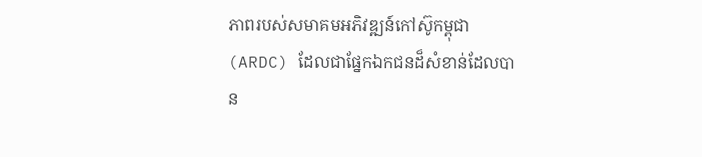ភាពរបស់សមាគមអភិវឌ្ឍន៍កៅស៊ូកម្ពុជា (ARDC) ដែលជាផ្នែកឯកជនដ៏សំខាន់ដែលបាន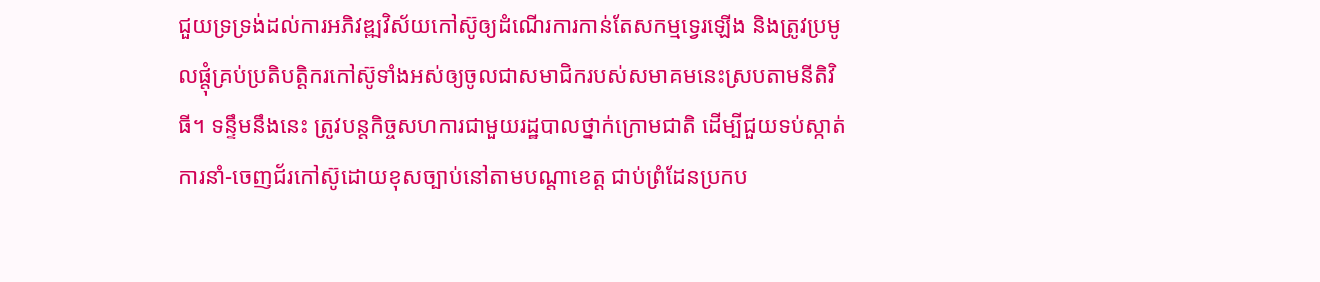ជួយទ្រទ្រង់ដល់ការអភិវឌ្ឍវិស័យកៅស៊ូឲ្យដំណើរការកាន់តែសកម្មទ្វេរឡើង និងត្រូវប្រមូលផ្តុំគ្រប់ប្រតិបត្តិករកៅស៊ូទាំងអស់ឲ្យចូលជាសមាជិករបស់សមាគមនេះស្របតាមនីតិវិធី។ ទន្ទឹមនឹងនេះ ត្រូវបន្តកិច្ចសហការជាមួយរដ្ឋបាលថ្នាក់ក្រោមជាតិ ដើម្បីជួយទប់ស្កាត់ការនាំ-ចេញជ័រកៅស៊ូដោយខុសច្បាប់នៅតាមបណ្តាខេត្ត ជាប់ព្រំដែនប្រកប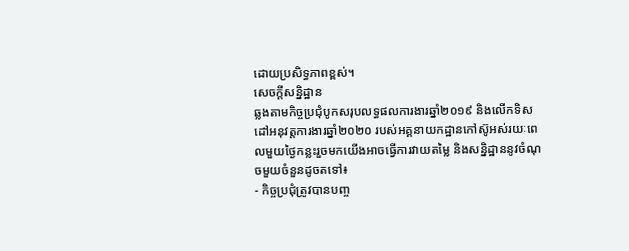ដោយប្រសិទ្ធភាពខ្ពស់។
សេចក្តីសន្និដ្ឋាន
ឆ្លងតាមកិច្ចប្រជុំបូកសរុបលទ្ធផលការងារឆ្នាំ២០១៩ និងលើកទិសដៅអនុវត្តការងារឆ្នាំ២០២០ របស់អគ្គនាយកដ្ឋានកៅស៊ូអស់រយៈពេលមួយថ្ងៃកន្លះរួចមកយើងអាចធ្វើការវាយតម្លៃ និងសន្និដ្ឋាននូវចំណុចមួយចំនួនដូចតទៅ៖
- កិច្ចប្រជុំត្រូវបានបញ្ច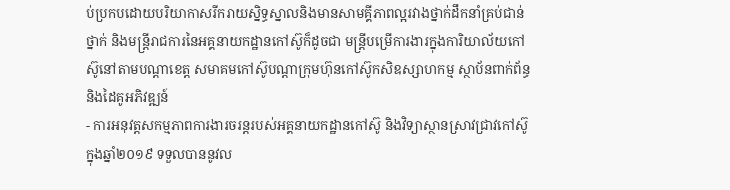ប់ប្រកបដោយបរិយាកាសរីករាយស្និទ្ធស្នាលនិងមានសាមគ្គីភាពល្អរវាងថ្នាក់ដឹកនាំគ្រប់ជាន់ថ្នាក់ និងមន្រ្តីរាជការនៃអគ្គនាយកដ្ឋានកៅស៊ូក៏ដូចជា មន្ត្រីបម្រើការងារក្នុងការិយាល័យកៅស៊ូនៅតាមបណ្តាខេត្ត សមាគមកៅស៊ូបណ្តាក្រុមហ៊ុនកៅស៊ូកសិឧស្សាហកម្ម ស្ថាប័នពាក់ព័ន្ធនិងដៃគូអភិវឌ្ឍន៍
- ការអនុវត្តសកម្មភាពការងារចរន្តរបស់អគ្គនាយកដ្ឋានកៅស៊ូ និងវិទ្យាស្ថានស្រាវជ្រាវកៅស៊ូក្នុងឆ្នាំ២០១៩ ទទួលបាននូវល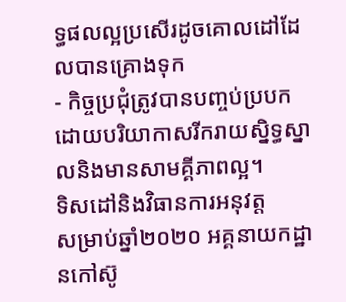ទ្ធផលល្អប្រសើរដូចគោលដៅដែលបានគ្រោងទុក
- កិច្ចប្រជុំត្រូវបានបញ្ចប់ប្របកដោយបរិយាកាសរីករាយស្និទ្ធស្នាលនិងមានសាមគ្គីភាពល្អ។
ទិសដៅនិងវិធានការអនុវត្ត
សម្រាប់ឆ្នាំ២០២០ អគ្គនាយកដ្ឋានកៅស៊ូ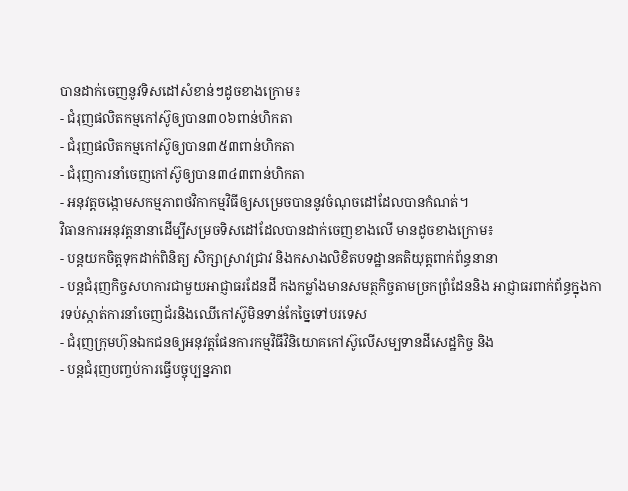បានដាក់ចេញនូវទិសដៅសំខាន់ៗដូចខាងក្រោម៖
- ជំរុញផលិតកម្មកៅស៊ូឲ្យបាន៣០៦ពាន់ហិកតា
- ជំរុញផលិតកម្មកៅស៊ូឲ្យបាន៣៥៣ពាន់ហិកតា
- ជំរុញការនាំចេញកៅស៊ូឲ្យបាន៣៤៣ពាន់ហិកតា
- អនុវត្តចង្កោមសកម្មភាពថវិកាកម្មវិធីឲ្យសម្រេចបាននូវចំណុចដៅដែលបានកំណត់។
វិធានការអនុវត្តនានាដើម្បីសម្រចទិសដៅដែលបានដាក់ចេញខាងលើ មានដូចខាងក្រោម៖
- បន្តយកចិត្តទុកដាក់ពិនិត្យ សិក្សាស្រាវជ្រាវ និងកសាងលិខិតបទដ្ឋានគតិយុត្តពាក់ព័ន្ធនានា
- បន្តជំរុញកិច្ចសហការជាមួយអាជ្ញាធរដែនដី កងកម្លាំងមានសមត្ថកិច្ចតាមច្រកព្រំដែននិង អាជ្ញាធរពាក់ព័ន្ធក្នុងការទប់ស្កាត់ការនាំចេញជ័រនិងឈើកៅស៊ូមិនទាន់កែច្នៃទៅបរទេស
- ជំរុញក្រុមហ៊ុនឯកជនឲ្យអនុវត្តផែនការកម្មវិធីវិនិយោគកៅស៊ូលើសម្បទានដីសេដ្ឋកិច្ច និង
- បន្តជំរុញបញ្ចប់ការធ្វើបច្ចុប្បន្នភាព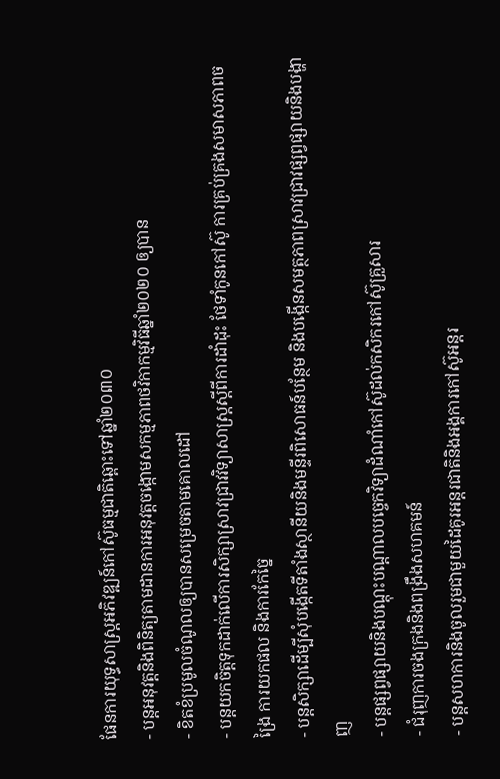ផែនការយុទ្ធសាស្រ្តអភិវឌ្ឍន៍កៅស៊ូធម្មជាតិឆ្ពោះទៅឆ្នាំ២០៣០
- បន្តអនុវត្តនិងពិនិត្យតាមដានការអនុវត្តចង្កោមសកម្មភាពថវិកាកម្មវិធីឆ្នាំ២០២០ ឲ្យបាន
- ខិតខំប្រមូលចំណូលឲ្យបានសម្រេចតាមគោលដៅ
- បន្តយកចិត្តទុកដាក់លើការសិក្សាស្រាវជ្រាវវិទ្យាសាស្រ្តស្តីពីការដាំដុះ ថែទាំកូនកៅស៊ូ ការគ្រប់គ្រងសមាសភាពចង្រៃ ការយកផល និងការកែច្នៃ
- បន្តសិក្សាដើម្បីសុំបង្កើតទីតាំងស្ថានីយនិងមន្ទីរពិសោធន៍បន្ថែម និងបង្កើនសមត្ថភាពស្រាវជ្រាវផ្សព្វផ្សាយនិងបង្ហាញ
- បន្តផ្សព្វផ្សាយនិងបណ្តុះបណ្តាលបច្ចេកវិទ្យាដំណាំកៅស៊ូដល់កសិករកៅស៊ូគ្រួសារ
- ជំរុញការចងក្រងនិងពង្រឹងសហគមន៍
- បន្តសហការនិងចូលរួមជាមួយដៃគូរអន្តរជាតិនិងអង្គការកៅស៊ូអន្តរ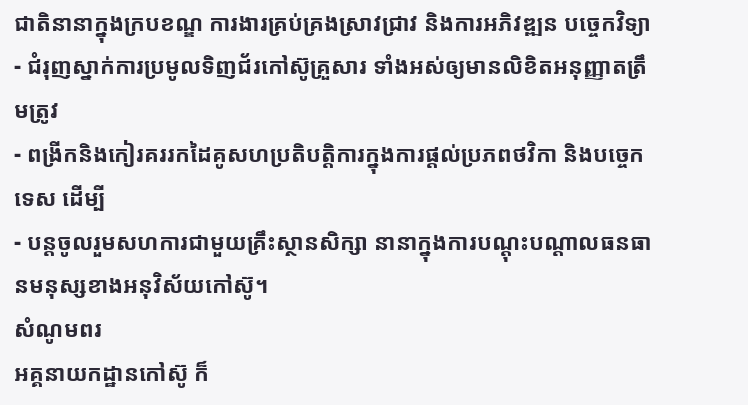ជាតិនានាក្នុងក្របខណ្ឌ ការងារគ្រប់គ្រងស្រាវជ្រាវ និងការអភិវឌ្ឍន បច្ចេកវិទ្យា
- ជំរុញស្នាក់ការប្រមូលទិញជ័រកៅស៊ូគ្រួសារ ទាំងអស់ឲ្យមានលិខិតអនុញ្ញាតត្រឹមត្រូវ
- ពង្រីកនិងកៀរគររកដៃគូសហប្រតិបត្តិការក្នុងការផ្តល់ប្រភពថវិកា និងបច្ចេកទេស ដើម្បី
- បន្តចូលរួមសហការជាមួយគ្រឹះស្ថានសិក្សា នានាក្នុងការបណ្តុះបណ្តាលធនធានមនុស្សខាងអនុវិស័យកៅស៊ូ។
សំណូមពរ
អគ្គនាយកដ្ឋានកៅស៊ូ ក៏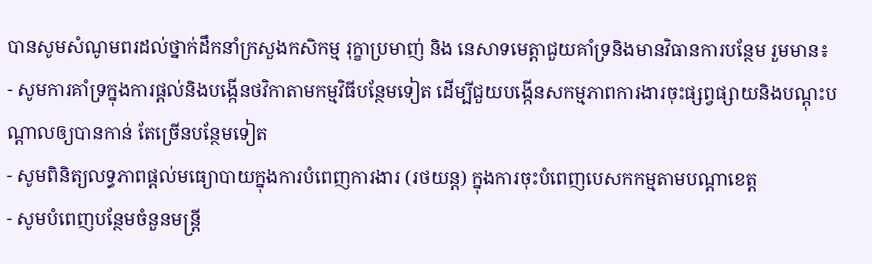បានសូមសំណូមពរដល់ថ្នាក់ដឹកនាំក្រសួងកសិកម្ម រុក្ខាប្រមាញ់ និង នេសាទមេត្តាជួយគាំទ្រនិងមានវិធានការបន្ថែម រួមមាន៖
- សូមការគាំទ្រក្នុងការផ្តល់និងបង្កើនថវិកាតាមកម្មវិធីបន្ថែមទៀត ដើម្បីជួយបង្កើនសកម្មភាពការងារចុះផ្សព្វផ្សាយនិងបណ្តុះបណ្តាលឲ្យបានកាន់ តែច្រើនបន្ថែមទៀត
- សូមពិនិត្យលទ្ធភាពផ្តល់មធ្យោបាយក្នុងការបំពេញការងារ (រថយន្ត) ក្នុងការចុះបំពេញបេសកកម្មតាមបណ្តាខេត្ត
- សូមបំពេញបន្ថែមចំនួនមន្ត្រី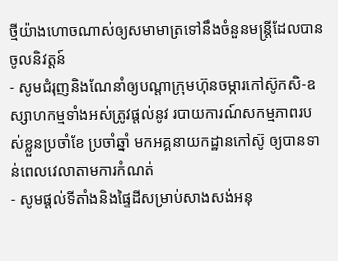ថ្មីយ៉ាងហោចណាស់ឲ្យសមាមាត្រទៅនឹងចំនួនមន្រ្តីដែលបានចូលនិវត្តន៍
- សូមជំរុញនិងណែនាំឲ្យបណ្តាក្រុមហ៊ុនចម្ការកៅស៊ូកសិ-ឧស្សាហកម្មទាំងអស់ត្រូវផ្តល់នូវ របាយការណ៍សកម្មភាពរបស់ខ្លួនប្រចាំខែ ប្រចាំឆ្នាំ មកអគ្គនាយកដ្ឋានកៅស៊ូ ឲ្យបានទាន់ពេលវេលាតាមការកំណត់
- សូមផ្តល់ទីតាំងនិងផ្ទៃដីសម្រាប់សាងសង់អនុ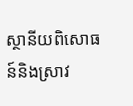ស្ថានីយពិសោធន៍និងស្រាវ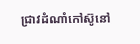ជ្រាវដំណាំកៅស៊ូនៅ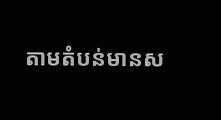តាមតំបន់មានស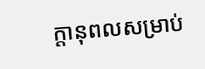ក្តានុពលសម្រាប់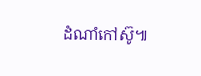ដំណាំកៅស៊ូ៕